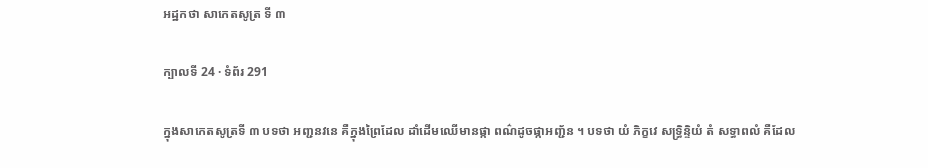អដ្ឋកថា សាកេតសូត្រ ទី ៣

ក្បាលទី 24 · ទំព័រ 291

ក្នុងសាកេតសូត្រទី ៣ បទថា អញ្ជនវនេ គឺក្នុងព្រៃដែល ដាំដើមឈើមានផ្កា ពណ៌ដូចផ្កាអញ្ជ័ន ។ បទថា យំ ភិក្ខវេ សទ្ធ្រិន្ទិយំ តំ សទ្ធាពលំ គឺដែល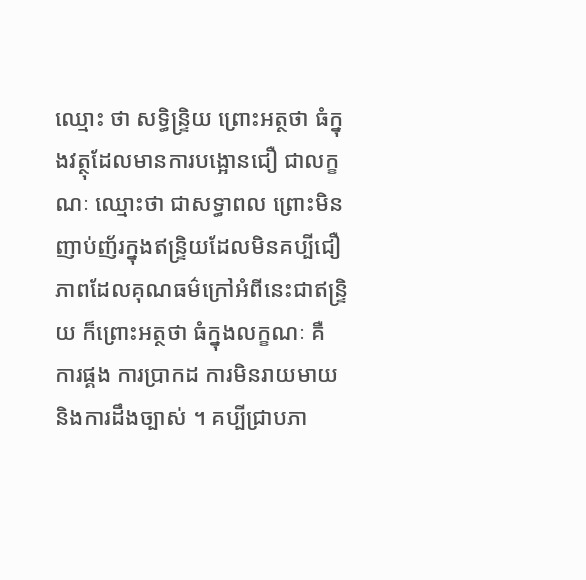ឈ្មោះ ថា សទិ្ធន្ទ្រិយ ព្រោះអត្ថថា ធំក្នុងវត្ថុដែលមានការបង្អោនជឿ ជាលក្ខណៈ ឈ្មោះថា ជាសទ្ធាពល ព្រោះមិនញាប់ញ័រក្នុងឥន្ទ្រិយដែលមិនគប្បីជឿ ភាពដែលគុណធម៌ក្រៅអំពីនេះជាឥន្ទ្រិយ ក៏ព្រោះអត្ថថា ធំក្នុងលក្ខណៈ គឺ ការផ្គង ការប្រាកដ ការមិនរាយមាយ និងការដឹងច្បាស់ ។ គប្បីជ្រាបភា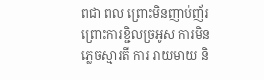ពជា ពល ព្រោះមិនញាប់ញ័រ ព្រោះការខ្ជិលច្រអូស ការមិនភ្លេចស្មារតី ការ រាយមាយ និ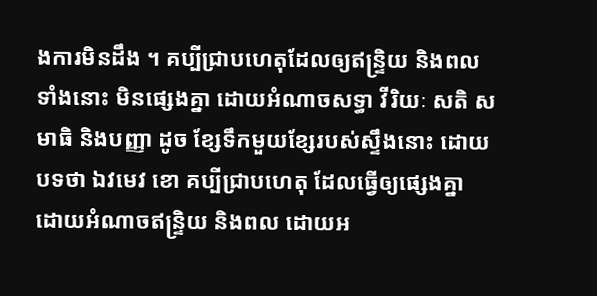ងការមិនដឹង ។ គប្បីជ្រាបហេតុដែលឲ្យឥន្ទ្រិយ និងពលទាំងនោះ មិនផ្សេងគ្នា ដោយអំណាចសទ្ធា វីរិយៈ សតិ សមាធិ និងបញ្ញា ដូច ខ្សែទឹកមួយខ្សែរបស់ស្ទឹងនោះ ដោយបទថា ឯវមេវ ខោ គប្បីជ្រាបហេតុ ដែលធ្វើឲ្យផ្សេងគ្នា ដោយអំណាចឥន្ទ្រិយ និងពល ដោយអ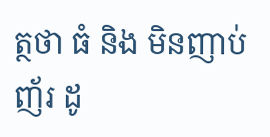ត្ថថា ធំ និង មិនញាប់ញ័រ ដូ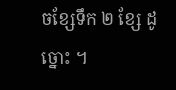ចខ្សែទឹក ២ ខ្សែ ដូច្នោះ ។